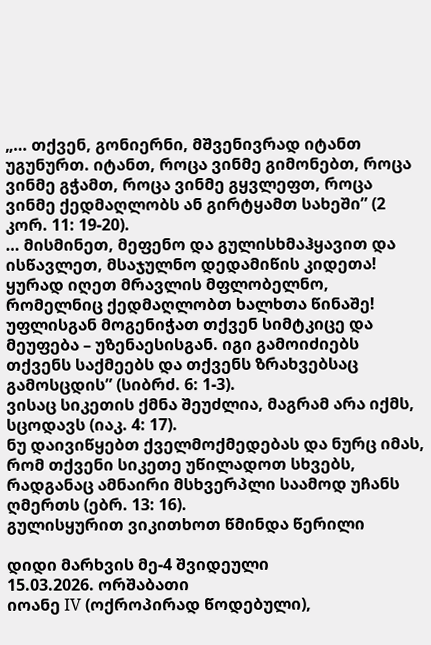„… თქვენ, გონიერნი, მშვენივრად იტანთ უგუნურთ. იტანთ, როცა ვინმე გიმონებთ, როცა ვინმე გჭამთ, როცა ვინმე გყვლეფთ, როცა ვინმე ქედმაღლობს ან გირტყამთ სახეში” (2 კორ. 11: 19-20).
… მისმინეთ, მეფენო და გულისხმაჰყავით და ისწავლეთ, მსაჯულნო დედამიწის კიდეთა! ყურად იღეთ მრავლის მფლობელნო, რომელნიც ქედმაღლობთ ხალხთა წინაშე! უფლისგან მოგენიჭათ თქვენ სიმტკიცე და მეუფება – უზენაესისგან. იგი გამოიძიებს თქვენს საქმეებს და თქვენს ზრახვებსაც გამოსცდის” (სიბრძ. 6: 1-3).
ვისაც სიკეთის ქმნა შეუძლია, მაგრამ არა იქმს, სცოდავს (იაკ. 4: 17).
ნუ დაივიწყებთ ქველმოქმედებას და ნურც იმას, რომ თქვენი სიკეთე უწილადოთ სხვებს, რადგანაც ამნაირი მსხვერპლი საამოდ უჩანს ღმერთს (ებრ. 13: 16).
გულისყურით ვიკითხოთ წმინდა წერილი

დიდი მარხვის მე-4 შვიდეული
15.03.2026. ორშაბათი
იოანე IV (ოქროპირად წოდებული),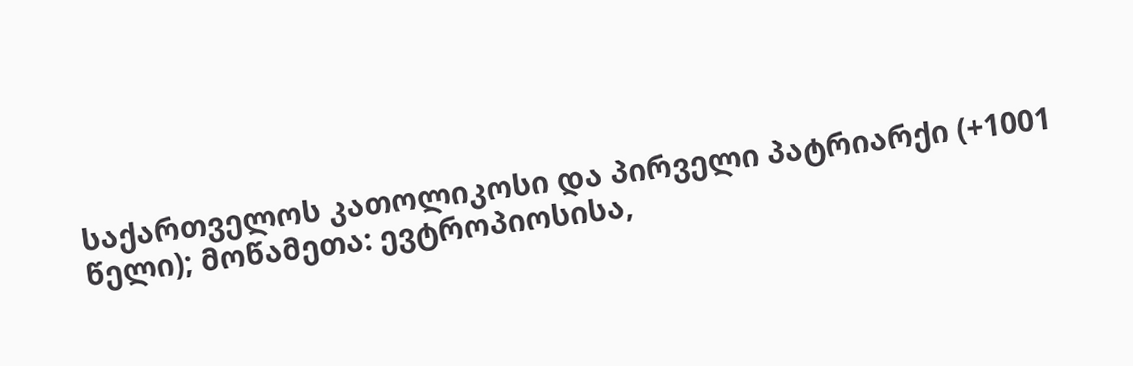საქართველოს კათოლიკოსი და პირველი პატრიარქი (+1001 წელი); მოწამეთა: ევტროპიოსისა,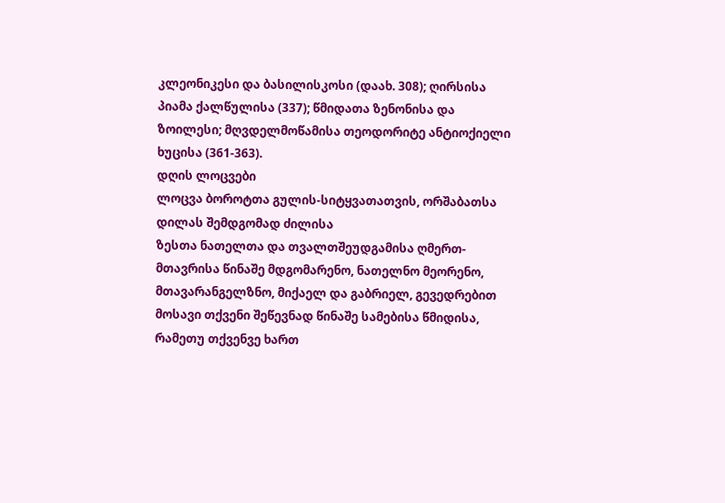კლეონიკესი და ბასილისკოსი (დაახ. 308); ღირსისა პიამა ქალწულისა (337); წმიდათა ზენონისა და ზოილესი; მღვდელმოწამისა თეოდორიტე ანტიოქიელი ხუცისა (361-363).
დღის ლოცვები
ლოცვა ბოროტთა გულის-სიტყვათათვის, ორშაბათსა დილას შემდგომად ძილისა
ზესთა ნათელთა და თვალთშეუდგამისა ღმერთ-მთავრისა წინაშე მდგომარენო, ნათელნო მეორენო, მთავარანგელზნო, მიქაელ და გაბრიელ, გევედრებით მოსავი თქვენი შეწევნად წინაშე სამებისა წმიდისა, რამეთუ თქვენვე ხართ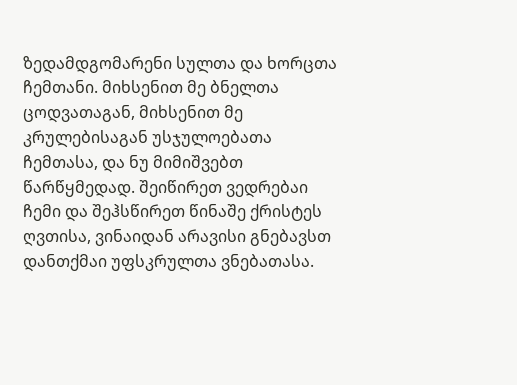ზედამდგომარენი სულთა და ხორცთა ჩემთანი. მიხსენით მე ბნელთა ცოდვათაგან, მიხსენით მე კრულებისაგან უსჯულოებათა ჩემთასა, და ნუ მიმიშვებთ წარწყმედად. შეიწირეთ ვედრებაი ჩემი და შეჰსწირეთ წინაშე ქრისტეს ღვთისა, ვინაიდან არავისი გნებავსთ დანთქმაი უფსკრულთა ვნებათასა.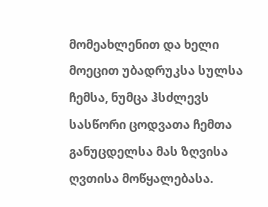მომეახლენით და ხელი მოეცით უბადრუკსა სულსა ჩემსა, ნუმცა ჰსძლევს სასწორი ცოდვათა ჩემთა განუცდელსა მას ზღვისა ღვთისა მოწყალებასა.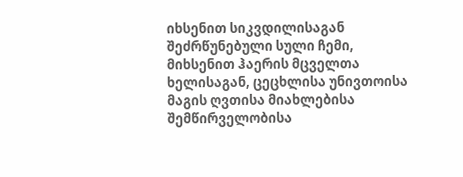იხსენით სიკვდილისაგან შეძრწუნებული სული ჩემი, მიხსენით ჰაერის მცველთა ხელისაგან, ცეცხლისა უნივთოისა მაგის ღვთისა მიახლებისა შემწირველობისა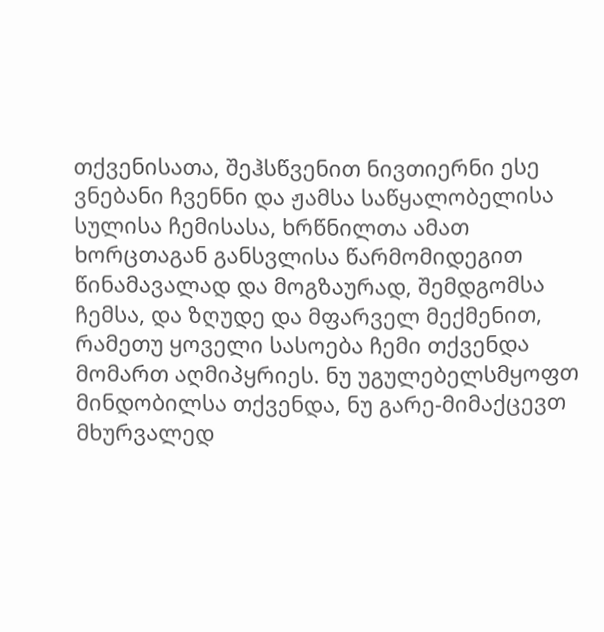თქვენისათა, შეჰსწვენით ნივთიერნი ესე ვნებანი ჩვენნი და ჟამსა საწყალობელისა სულისა ჩემისასა, ხრწნილთა ამათ ხორცთაგან განსვლისა წარმომიდეგით წინამავალად და მოგზაურად, შემდგომსა ჩემსა, და ზღუდე და მფარველ მექმენით, რამეთუ ყოველი სასოება ჩემი თქვენდა მომართ აღმიპყრიეს. ნუ უგულებელსმყოფთ მინდობილსა თქვენდა, ნუ გარე-მიმაქცევთ მხურვალედ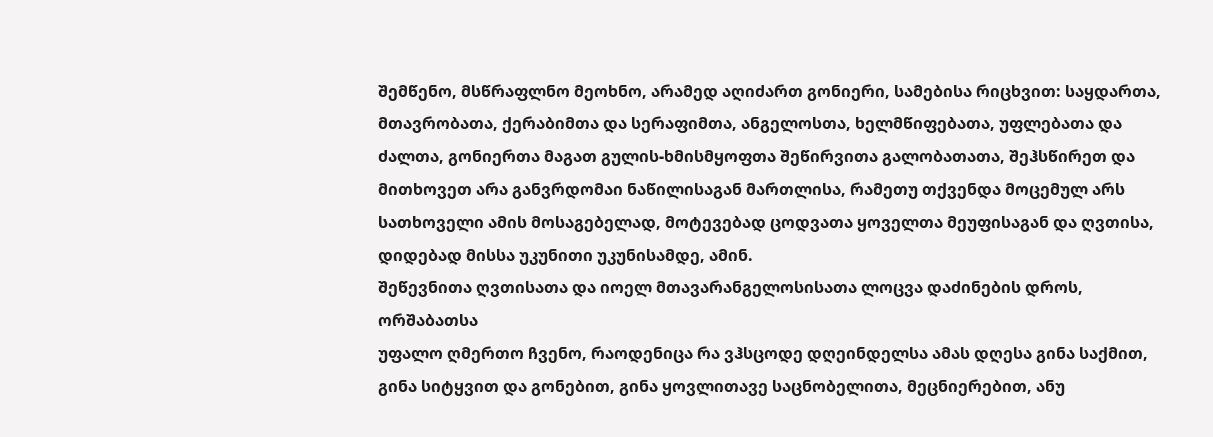შემწენო, მსწრაფლნო მეოხნო, არამედ აღიძართ გონიერი, სამებისა რიცხვით: საყდართა, მთავრობათა, ქერაბიმთა და სერაფიმთა, ანგელოსთა, ხელმწიფებათა, უფლებათა და ძალთა, გონიერთა მაგათ გულის-ხმისმყოფთა შეწირვითა გალობათათა, შეჰსწირეთ და მითხოვეთ არა განვრდომაი ნაწილისაგან მართლისა, რამეთუ თქვენდა მოცემულ არს სათხოველი ამის მოსაგებელად, მოტევებად ცოდვათა ყოველთა მეუფისაგან და ღვთისა, დიდებად მისსა უკუნითი უკუნისამდე, ამინ.
შეწევნითა ღვთისათა და იოელ მთავარანგელოსისათა ლოცვა დაძინების დროს, ორშაბათსა
უფალო ღმერთო ჩვენო, რაოდენიცა რა ვჰსცოდე დღეინდელსა ამას დღესა გინა საქმით, გინა სიტყვით და გონებით, გინა ყოვლითავე საცნობელითა, მეცნიერებით, ანუ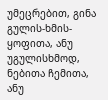უმეცრებით, გინა გულის-ხმის-ყოფითა, ანუ უგულისხმოდ, ნებითა ჩემითა, ანუ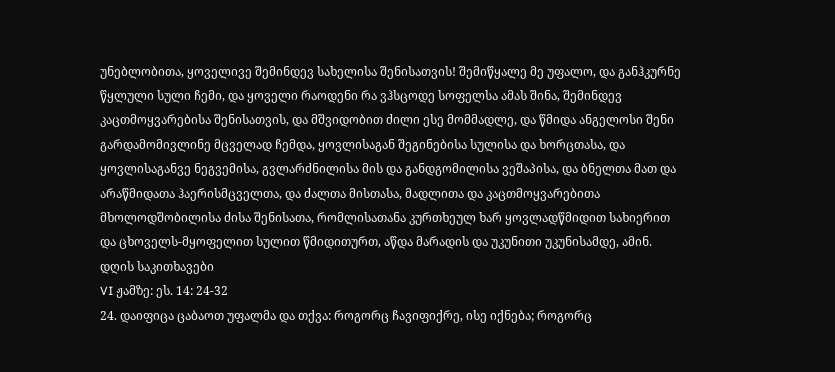უნებლობითა, ყოველივე შემინდევ სახელისა შენისათვის! შემიწყალე მე უფალო, და განჰკურნე წყლული სული ჩემი, და ყოველი რაოდენი რა ვჰსცოდე სოფელსა ამას შინა, შემინდევ კაცთმოყვარებისა შენისათვის, და მშვიდობით ძილი ესე მომმადლე, და წმიდა ანგელოსი შენი გარდამომივლინე მცველად ჩემდა, ყოვლისაგან შეგინებისა სულისა და ხორცთასა, და ყოვლისაგანვე ნეგვემისა, გვლარძნილისა მის და განდგომილისა ვეშაპისა, და ბნელთა მათ და არაწმიდათა ჰაერისმცველთა, და ძალთა მისთასა, მადლითა და კაცთმოყვარებითა მხოლოდშობილისა ძისა შენისათა, რომლისათანა კურთხეულ ხარ ყოვლადწმიდით სახიერით და ცხოველს-მყოფელით სულით წმიდითურთ, აწდა მარადის და უკუნითი უკუნისამდე, ამინ.
დღის საკითხავები
VI ჟამზე: ეს. 14: 24-32
24. დაიფიცა ცაბაოთ უფალმა და თქვა: როგორც ჩავიფიქრე, ისე იქნება; როგორც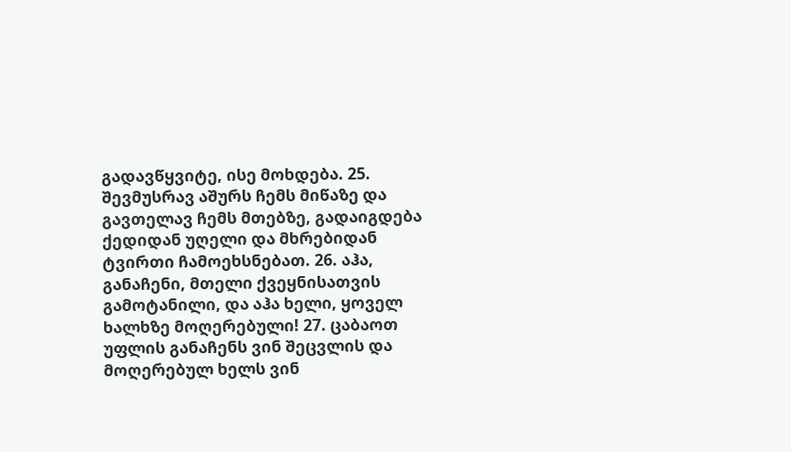გადავწყვიტე, ისე მოხდება. 25. შევმუსრავ აშურს ჩემს მიწაზე და გავთელავ ჩემს მთებზე, გადაიგდება ქედიდან უღელი და მხრებიდან ტვირთი ჩამოეხსნებათ. 26. აჰა, განაჩენი, მთელი ქვეყნისათვის გამოტანილი, და აჰა ხელი, ყოველ ხალხზე მოღერებული! 27. ცაბაოთ უფლის განაჩენს ვინ შეცვლის და მოღერებულ ხელს ვინ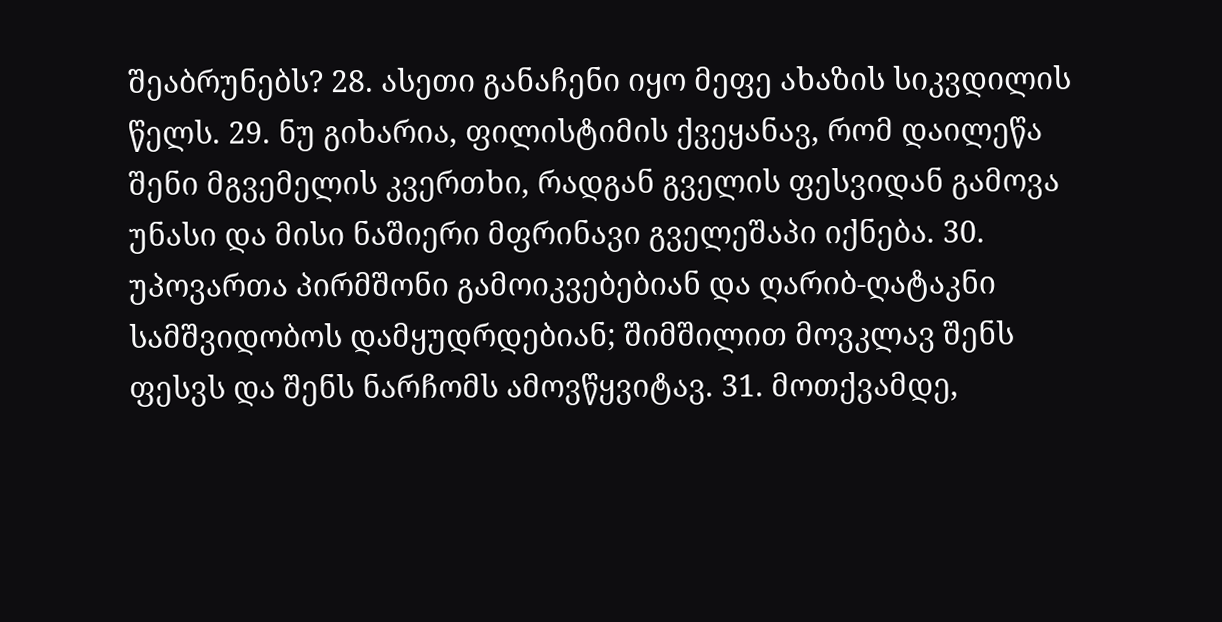შეაბრუნებს? 28. ასეთი განაჩენი იყო მეფე ახაზის სიკვდილის წელს. 29. ნუ გიხარია, ფილისტიმის ქვეყანავ, რომ დაილეწა შენი მგვემელის კვერთხი, რადგან გველის ფესვიდან გამოვა უნასი და მისი ნაშიერი მფრინავი გველეშაპი იქნება. 30. უპოვართა პირმშონი გამოიკვებებიან და ღარიბ-ღატაკნი სამშვიდობოს დამყუდრდებიან; შიმშილით მოვკლავ შენს ფესვს და შენს ნარჩომს ამოვწყვიტავ. 31. მოთქვამდე,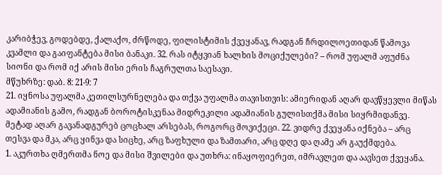კარიბჭევ, გოდებდე, ქალაქო, ძრწოდე, ფილისტიმის ქვეყანავ, რადგან ჩრდილოეთიდან წამოვა კვამლი და გაიფანტება მისი ბანაკი. 32. რას იტყვიან ხალხის მოციქულები? – რომ უფალმ აფუძნა სიონი და რომ იქ არის მისი ერის ჩაგრულთა საესავი.
მწუხრზე: დაბ. 8: 21-9: 7
21. იყნოსა უფალმა კეთილსურნელება და თქვა უფალმა თავისთვის: ამიერიდან აღარ დავწყევლი მიწას ადამიანის გამო, რადგან ბოროტისკენაა მიდრეკილი ადამიანის გულისთქმა მისი სიყრმიდანვე. მეტად აღარ გავანადგურებ ცოცხალ არსებას, როგორც მოვიქეცი. 22. ვიდრე ქვეყანა იქნება – არც თესვა და მკა, არც ყინვა და სიცხე, არც ზაფხული და ზამთარი, არც დღე და ღამე არ გაუქმდება.
1. აკურთხა ღმერთმა ნოე და მისი შვილები და უთხრა: ინაყოფიერეთ, იმრავლეთ და აავსეთ ქვეყანა.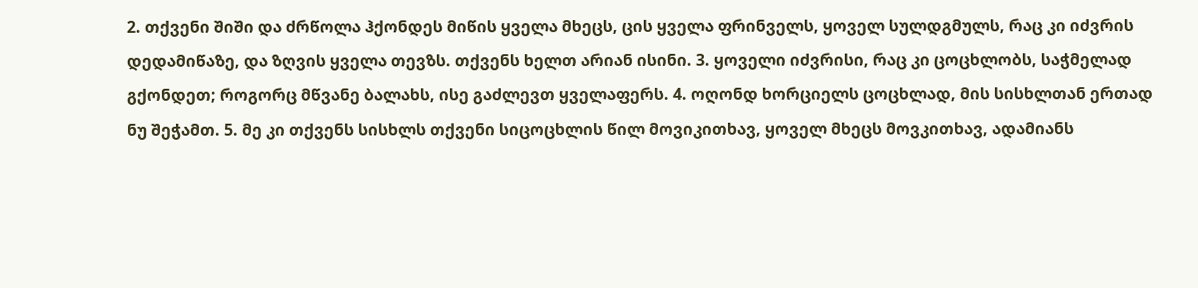2. თქვენი შიში და ძრწოლა ჰქონდეს მიწის ყველა მხეცს, ცის ყველა ფრინველს, ყოველ სულდგმულს, რაც კი იძვრის დედამიწაზე, და ზღვის ყველა თევზს. თქვენს ხელთ არიან ისინი. 3. ყოველი იძვრისი, რაც კი ცოცხლობს, საჭმელად გქონდეთ; როგორც მწვანე ბალახს, ისე გაძლევთ ყველაფერს. 4. ოღონდ ხორციელს ცოცხლად, მის სისხლთან ერთად ნუ შეჭამთ. 5. მე კი თქვენს სისხლს თქვენი სიცოცხლის წილ მოვიკითხავ, ყოველ მხეცს მოვკითხავ, ადამიანს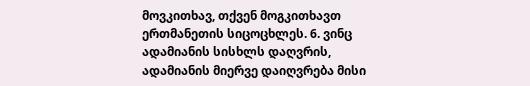მოვკითხავ, თქვენ მოგკითხავთ ერთმანეთის სიცოცხლეს. 6. ვინც ადამიანის სისხლს დაღვრის, ადამიანის მიერვე დაიღვრება მისი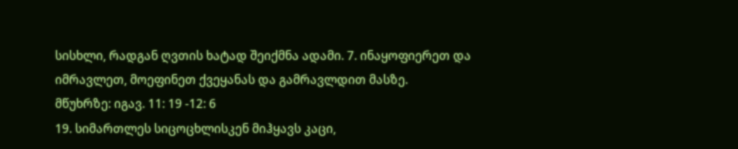სისხლი, რადგან ღვთის ხატად შეიქმნა ადამი. 7. ინაყოფიერეთ და იმრავლეთ, მოეფინეთ ქვეყანას და გამრავლდით მასზე.
მწუხრზე: იგავ. 11: 19 -12: 6
19. სიმართლეს სიცოცხლისკენ მიჰყავს კაცი,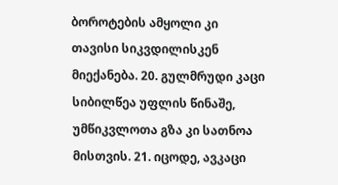ბოროტების ამყოლი კი თავისი სიკვდილისკენ მიექანება. 20. გულმრუდი კაცი სიბილწეა უფლის წინაშე, უმწიკვლოთა გზა კი სათნოა მისთვის. 21. იცოდე, ავკაცი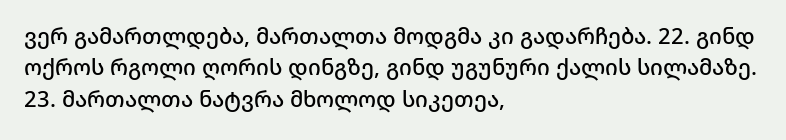ვერ გამართლდება, მართალთა მოდგმა კი გადარჩება. 22. გინდ ოქროს რგოლი ღორის დინგზე, გინდ უგუნური ქალის სილამაზე. 23. მართალთა ნატვრა მხოლოდ სიკეთეა,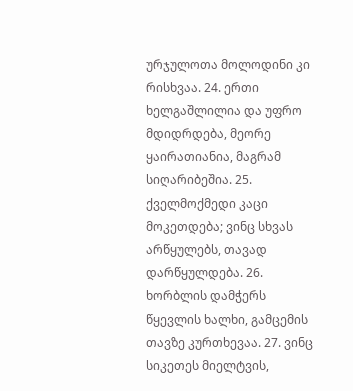ურჯულოთა მოლოდინი კი რისხვაა. 24. ერთი ხელგაშლილია და უფრო მდიდრდება, მეორე ყაირათიანია, მაგრამ სიღარიბეშია. 25. ქველმოქმედი კაცი მოკეთდება; ვინც სხვას არწყულებს, თავად დარწყულდება. 26. ხორბლის დამჭერს წყევლის ხალხი, გამცემის თავზე კურთხევაა. 27. ვინც სიკეთეს მიელტვის,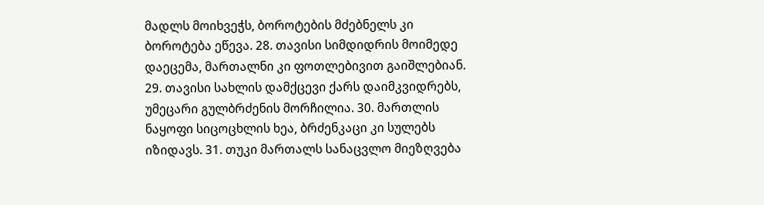მადლს მოიხვეჭს, ბოროტების მძებნელს კი ბოროტება ეწევა. 28. თავისი სიმდიდრის მოიმედე დაეცემა, მართალნი კი ფოთლებივით გაიშლებიან. 29. თავისი სახლის დამქცევი ქარს დაიმკვიდრებს, უმეცარი გულბრძენის მორჩილია. 30. მართლის ნაყოფი სიცოცხლის ხეა, ბრძენკაცი კი სულებს იზიდავს. 31. თუკი მართალს სანაცვლო მიეზღვება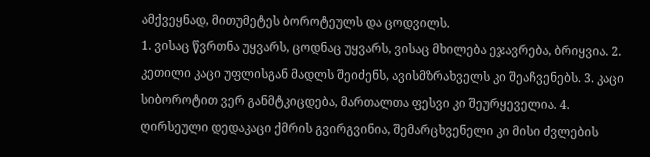ამქვეყნად, მითუმეტეს ბოროტეულს და ცოდვილს.
1. ვისაც წვრთნა უყვარს, ცოდნაც უყვარს, ვისაც მხილება ეჯავრება, ბრიყვია. 2. კეთილი კაცი უფლისგან მადლს შეიძენს, ავისმზრახველს კი შეაჩვენებს. 3. კაცი სიბოროტით ვერ განმტკიცდება, მართალთა ფესვი კი შეურყეველია. 4. ღირსეული დედაკაცი ქმრის გვირგვინია, შემარცხვენელი კი მისი ძვლების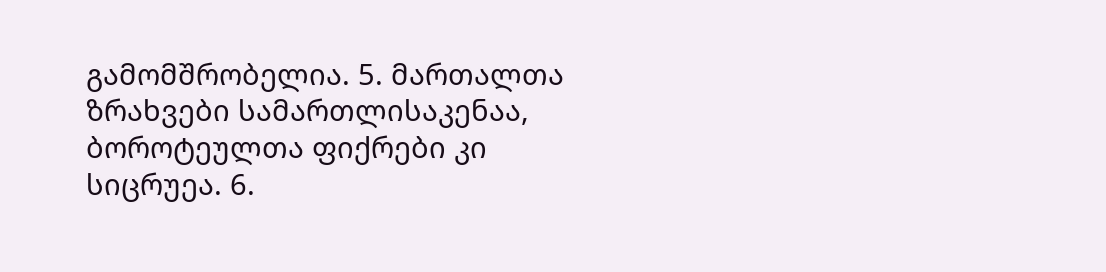გამომშრობელია. 5. მართალთა ზრახვები სამართლისაკენაა, ბოროტეულთა ფიქრები კი სიცრუეა. 6.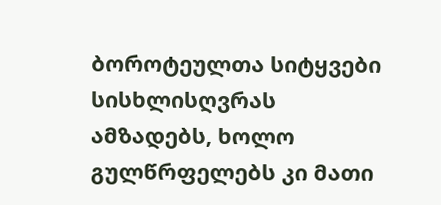ბოროტეულთა სიტყვები სისხლისღვრას ამზადებს, ხოლო გულწრფელებს კი მათი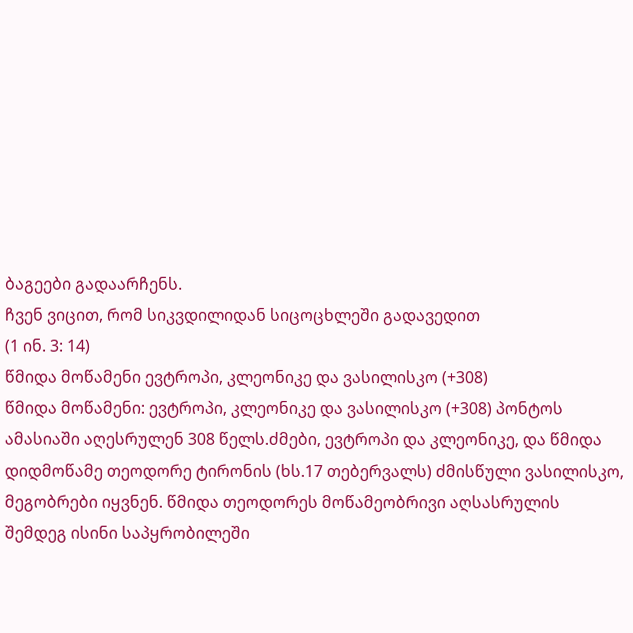ბაგეები გადაარჩენს.
ჩვენ ვიცით, რომ სიკვდილიდან სიცოცხლეში გადავედით
(1 ინ. 3: 14)
წმიდა მოწამენი ევტროპი, კლეონიკე და ვასილისკო (+308)
წმიდა მოწამენი: ევტროპი, კლეონიკე და ვასილისკო (+308) პონტოს ამასიაში აღესრულენ 308 წელს.ძმები, ევტროპი და კლეონიკე, და წმიდა დიდმოწამე თეოდორე ტირონის (ხს.17 თებერვალს) ძმისწული ვასილისკო, მეგობრები იყვნენ. წმიდა თეოდორეს მოწამეობრივი აღსასრულის შემდეგ ისინი საპყრობილეში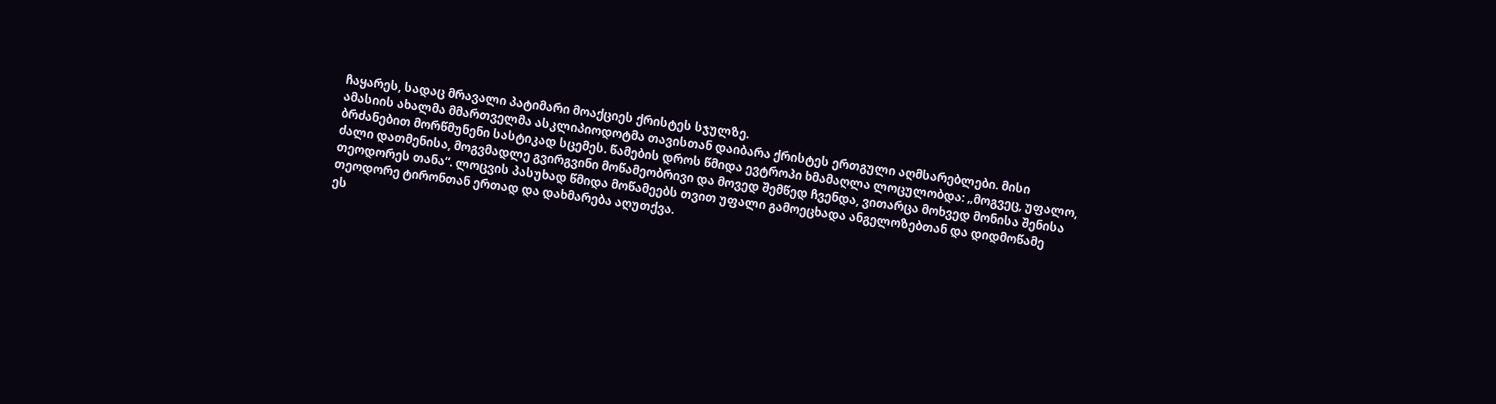ჩაყარეს, სადაც მრავალი პატიმარი მოაქციეს ქრისტეს სჯულზე.
ამასიის ახალმა მმართველმა ასკლიპიოდოტმა თავისთან დაიბარა ქრისტეს ერთგული აღმსარებლები. მისი ბრძანებით მორწმუნენი სასტიკად სცემეს. წამების დროს წმიდა ევტროპი ხმამაღლა ლოცულობდა: „მოგვეც, უფალო, ძალი დათმენისა, მოგვმადლე გვირგვინი მოწამეობრივი და მოვედ შემწედ ჩვენდა, ვითარცა მოხვედ მონისა შენისა თეოდორეს თანა“. ლოცვის პასუხად წმიდა მოწამეებს თვით უფალი გამოეცხადა ანგელოზებთან და დიდმოწამე თეოდორე ტირონთან ერთად და დახმარება აღუთქვა.
ეს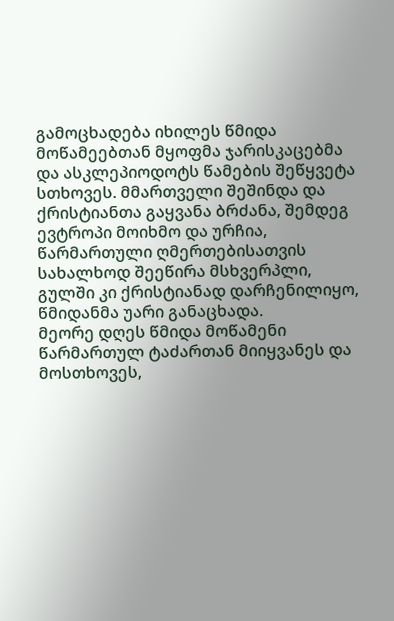გამოცხადება იხილეს წმიდა მოწამეებთან მყოფმა ჯარისკაცებმა და ასკლეპიოდოტს წამების შეწყვეტა სთხოვეს. მმართველი შეშინდა და ქრისტიანთა გაყვანა ბრძანა, შემდეგ ევტროპი მოიხმო და ურჩია, წარმართული ღმერთებისათვის სახალხოდ შეეწირა მსხვერპლი, გულში კი ქრისტიანად დარჩენილიყო, წმიდანმა უარი განაცხადა.
მეორე დღეს წმიდა მოწამენი წარმართულ ტაძართან მიიყვანეს და მოსთხოვეს,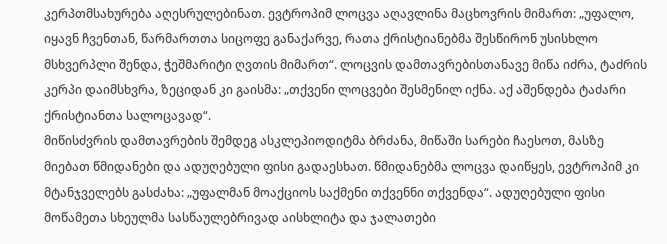კერპთმსახურება აღესრულებინათ. ევტროპიმ ლოცვა აღავლინა მაცხოვრის მიმართ: „უფალო, იყავნ ჩვენთან, წარმართთა სიცოფე განაქარვე, რათა ქრისტიანებმა შესწირონ უსისხლო მსხვერპლი შენდა, ჭეშმარიტი ღვთის მიმართ“. ლოცვის დამთავრებისთანავე მიწა იძრა, ტაძრის კერპი დაიმსხვრა, ზეციდან კი გაისმა: „თქვენი ლოცვები შესმენილ იქნა. აქ აშენდება ტაძარი ქრისტიანთა სალოცავად“.
მიწისძვრის დამთავრების შემდეგ ასკლეპიოდიტმა ბრძანა, მიწაში სარები ჩაესოთ, მასზე მიებათ წმიდანები და ადუღებული ფისი გადაესხათ. წმიდანებმა ლოცვა დაიწყეს, ევტროპიმ კი მტანჯველებს გასძახა: „უფალმან მოაქციოს საქმენი თქვენნი თქვენდა“. ადუღებული ფისი მოწამეთა სხეულმა სასწაულებრივად აისხლიტა და ჯალათები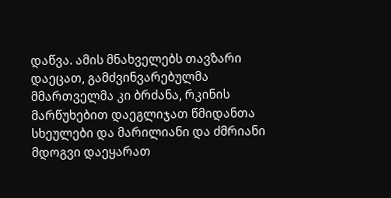დაწვა. ამის მნახველებს თავზარი დაეცათ, გამძვინვარებულმა მმართველმა კი ბრძანა, რკინის მარწუხებით დაეგლიჯათ წმიდანთა სხეულები და მარილიანი და ძმრიანი მდოგვი დაეყარათ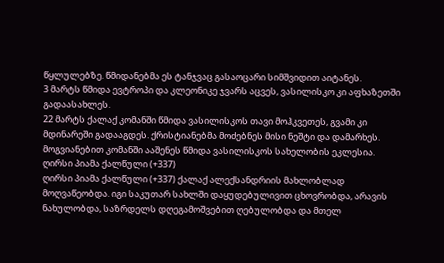წყლულებზე. წმიდანებმა ეს ტანჯვაც გასაოცარი სიმშვიდით აიტანეს.
3 მარტს წმიდა ევტროპი და კლეონიკე ჯვარს აცვეს, ვასილისკო კი აფხაზეთში გადაასახლეს.
22 მარტს ქალაქ კომანში წმიდა ვასილისკოს თავი მოჰკვეთეს, გვამი კი მდინარეში გადააგდეს. ქრისტიანებმა მოძებნეს მისი ნეშტი და დამარხეს. მოგვიანებით კომანში ააშენეს წმიდა ვასილისკოს სახელობის ეკლესია.
ღირსი პიამა ქალწული (+337)
ღირსი პიამა ქალწული (+337) ქალაქ ალექსანდრიის მახლობლად მოღვაწეობდა. იგი საკუთარ სახლში დაყუდებულივით ცხოვრობდა, არავის ნახულობდა, საზრდელს დღეგამოშვებით ღებულობდა და მთელ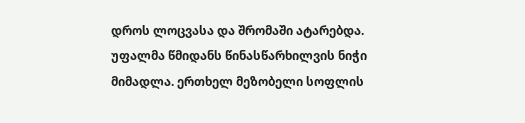დროს ლოცვასა და შრომაში ატარებდა. უფალმა წმიდანს წინასწარხილვის ნიჭი მიმადლა. ერთხელ მეზობელი სოფლის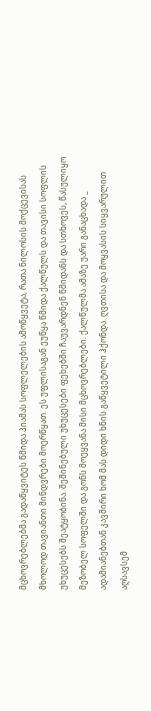მცხოვრებლებმა გადაწყვიტეს წმიდა პიამას სოფლელების ამოწყვეტა, რათა ნილოსის მოქცევისას მხოლოდ თავიანთი მინდვრები მოერწყათ. ეს უფლისაგან ეუწყა წმიდა ქალწულს და თავისი სოფლის უხუცესებს შეატყობინა. შეშინებული უხუცესები ფეხებში ჩაუვარდნენ წმიდანს და სთხოვეს, წასულიყო მეზობელ სოფელში და გონს მოეყვანა მისი მცხოვრებლები. ქალწულმა ამაზე უარი განაცხადა _ ადამიანებთან კავშირი ხომ მას დიდი ხნის გაწყვეტილი ჰქონდა. ღვთისა და მოყვასის სიყვარულით აღსავსემ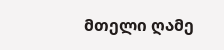მთელი ღამე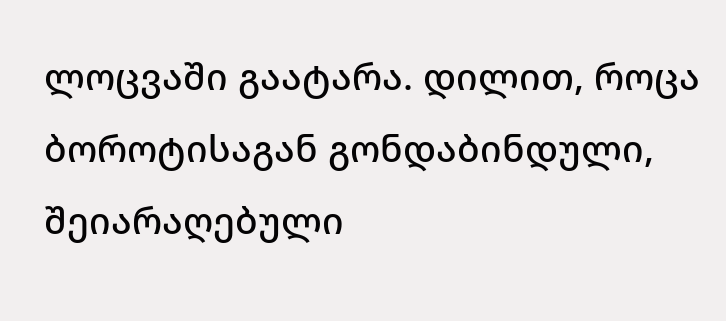ლოცვაში გაატარა. დილით, როცა ბოროტისაგან გონდაბინდული, შეიარაღებული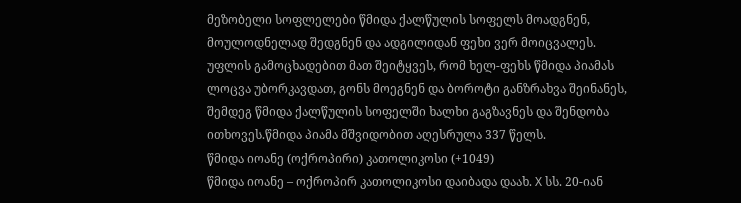მეზობელი სოფლელები წმიდა ქალწულის სოფელს მოადგნენ, მოულოდნელად შედგნენ და ადგილიდან ფეხი ვერ მოიცვალეს. უფლის გამოცხადებით მათ შეიტყვეს, რომ ხელ-ფეხს წმიდა პიამას ლოცვა უბორკავდათ, გონს მოეგნენ და ბოროტი განზრახვა შეინანეს, შემდეგ წმიდა ქალწულის სოფელში ხალხი გაგზავნეს და შენდობა ითხოვეს.წმიდა პიამა მშვიდობით აღესრულა 337 წელს.
წმიდა იოანე (ოქროპირი) კათოლიკოსი (+1049)
წმიდა იოანე – ოქროპირ კათოლიკოსი დაიბადა დაახ. X სს. 20-იან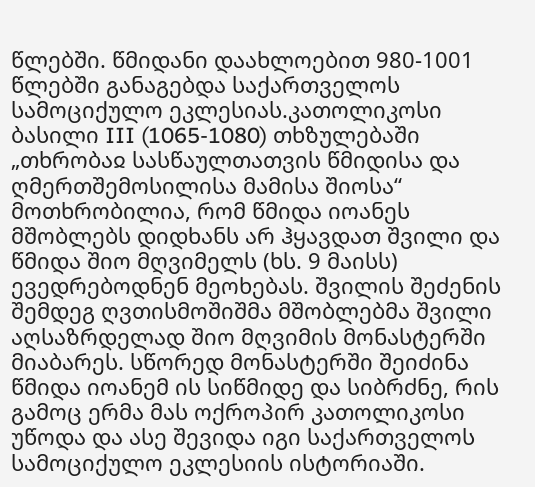წლებში. წმიდანი დაახლოებით 980-1001 წლებში განაგებდა საქართველოს სამოციქულო ეკლესიას.კათოლიკოსი ბასილი III (1065-1080) თხზულებაში „თხრობაჲ სასწაულთათვის წმიდისა და ღმერთშემოსილისა მამისა შიოსა“ მოთხრობილია, რომ წმიდა იოანეს მშობლებს დიდხანს არ ჰყავდათ შვილი და წმიდა შიო მღვიმელს (ხს. 9 მაისს) ევედრებოდნენ მეოხებას. შვილის შეძენის შემდეგ ღვთისმოშიშმა მშობლებმა შვილი აღსაზრდელად შიო მღვიმის მონასტერში მიაბარეს. სწორედ მონასტერში შეიძინა წმიდა იოანემ ის სიწმიდე და სიბრძნე, რის გამოც ერმა მას ოქროპირ კათოლიკოსი უწოდა და ასე შევიდა იგი საქართველოს სამოციქულო ეკლესიის ისტორიაში.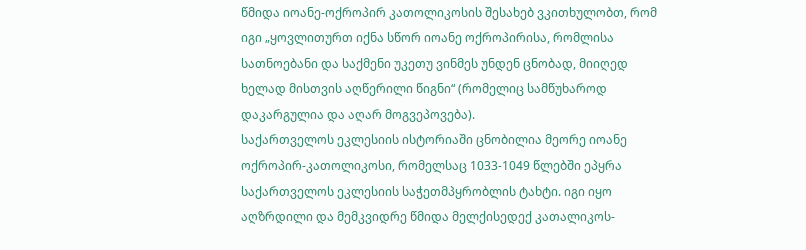წმიდა იოანე-ოქროპირ კათოლიკოსის შესახებ ვკითხულობთ, რომ იგი „ყოვლითურთ იქნა სწორ იოანე ოქროპირისა, რომლისა სათნოებანი და საქმენი უკეთუ ვინმეს უნდენ ცნობად, მიიღედ ხელად მისთვის აღწერილი წიგნი“ (რომელიც სამწუხაროდ დაკარგულია და აღარ მოგვეპოვება).
საქართველოს ეკლესიის ისტორიაში ცნობილია მეორე იოანე ოქროპირ-კათოლიკოსი, რომელსაც 1033-1049 წლებში ეპყრა საქართველოს ეკლესიის საჭეთმპყრობლის ტახტი. იგი იყო აღზრდილი და მემკვიდრე წმიდა მელქისედექ კათალიკოს-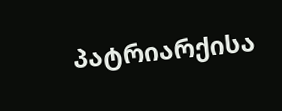პატრიარქისა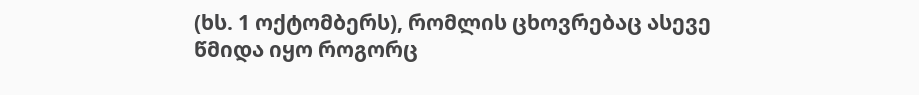(ხს. 1 ოქტომბერს), რომლის ცხოვრებაც ასევე წმიდა იყო როგორც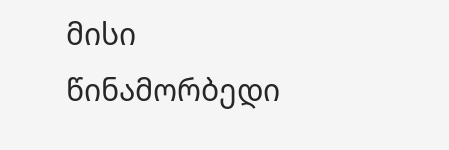მისი წინამორბედი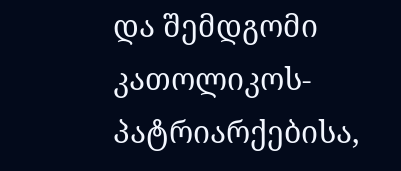და შემდგომი კათოლიკოს-პატრიარქებისა,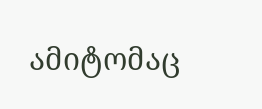ამიტომაც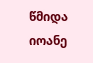წმიდა იოანე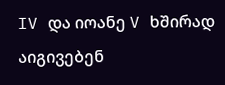IV და იოანე V ხშირად აიგივებენ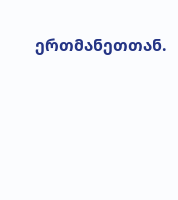ერთმანეთთან.